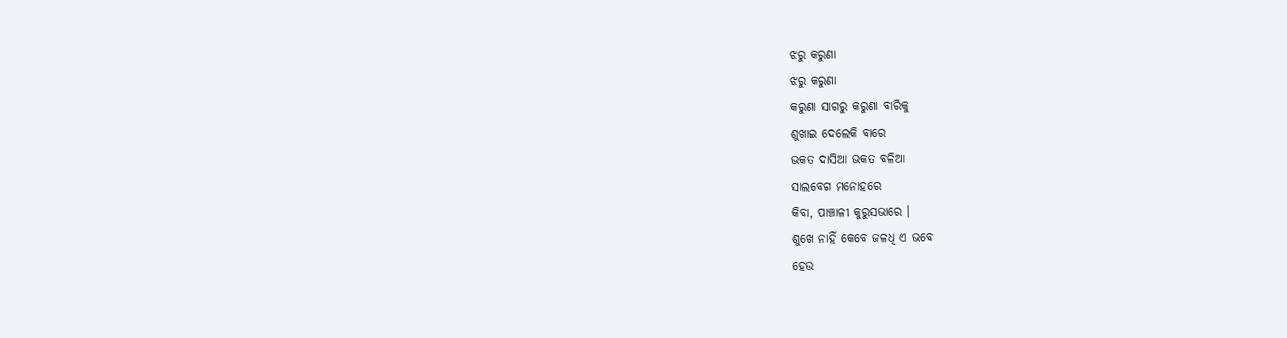ଝରୁ କରୁଣା
ଝରୁ କରୁଣା
କରୁଣା ସାଗରୁ କରୁଣା ବାରିକୁ
ଶୁଖାଇ ଦେଲେକି ବାରେ
ଭକତ ଦାସିଆ ଭକତ ବଳିଆ
ସାଲବେଗ ମନୋହରେ
କିବା, ପାଞ୍ଚାଳୀ କୁରୁସଭାରେ ।
ଶୁଖେ ନାହିଁ କେବେ ଜଳଧି ଏ ଭବେ
ହେଉ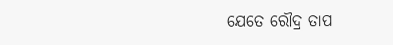ଯେତେ ରୌଦ୍ର ତାପ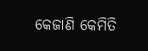କେଜାଣି କେମିତି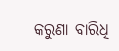କରୁଣା ବାରିଧି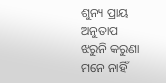ଶୁନ୍ୟ ପ୍ରାୟ ଅନୁତାପ
ଝରୁନି କରୁଣା ମନେ ନାହିଁ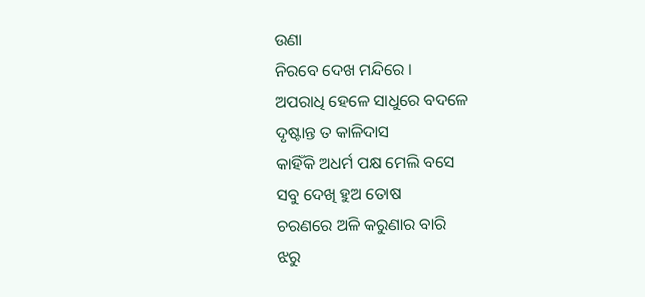ଉଣା
ନିରବେ ଦେଖ ମନ୍ଦିରେ ।
ଅପରାଧି ହେଳେ ସାଧୁରେ ବଦଳେ
ଦୃଷ୍ଟାନ୍ତ ତ କାଳିଦାସ
କାହିଁକି ଅଧର୍ମ ପକ୍ଷ ମେଲି ବସେ
ସବୁ ଦେଖି ହୁଅ ତୋଷ
ଚରଣରେ ଅଳି କରୁଣାର ବାରି
ଝରୁ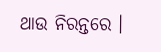ଥାଉ ନିରନ୍ତରେ ।